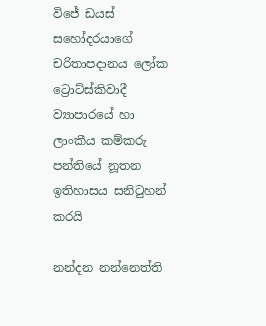විජේ ඩයස් සහෝදරයාගේ චරිතාපදානය ලෝක ට්‍රොට්ස්කිවාදී ව්‍යාපාරයේ හා ලාංකීය කම්කරු පන්තියේ නූතන ඉතිහාසය සනිටුහන් කරයි

නන්දන නන්නෙත්ති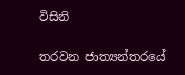විසිනි

තරවන ජාත්‍යන්තරයේ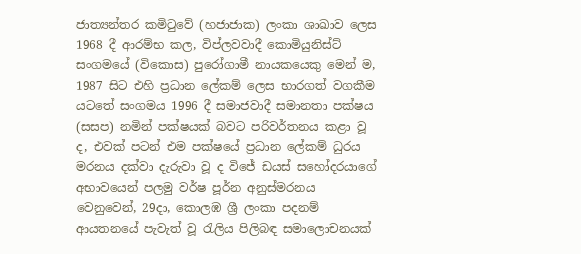ජාත්‍යන්තර කමිටුවේ (හජාජාක) ලංකා ශාඛාව ලෙස 1968 දී ආරම්භ කල, විප්ලවවාදී කොමියුනිස්ට් සංගමයේ (විකොස) පුරෝගාමී නායකයෙකු මෙන් ම, 1987 සිට එහි ප්‍රධාන ලේකම් ලෙස භාරගත් වගකීම යටතේ සංගමය 1996 දී සමාජවාදී සමානතා පක්ෂය (සසප) නමින් පක්ෂයක් බවට පරිවර්තනය කළා වූ ද, එවක් පටන් එම පක්ෂයේ ප්‍රධාන ලේකම් ධුරය මරනය දක්වා දැරුවා වූ ද විජේ ඩයස් සහෝදරයාගේ අභාවයෙන් පලමු වර්ෂ පූර්න අනුස්මරනය වෙනුවෙන්, 29දා, කොලඹ ශ්‍රී ලංකා පදනම් ආයතනයේ පැවැත් වූ රැලිය පිලිබඳ සමාලොචනයක්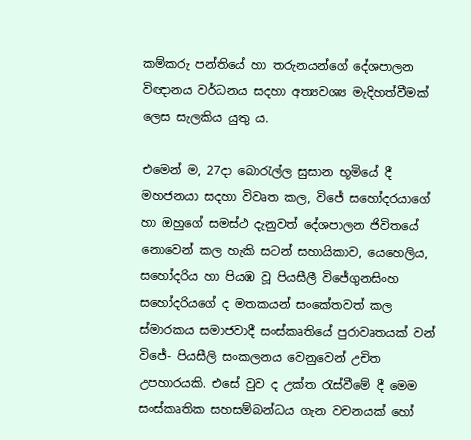කම්කරු පන්තියේ හා තරුනයන්ගේ දේශපාලන විඥානය වර්ධනය සදහා අත්‍යවශ්‍ය මැදිහත්වීමක් ලෙස සැලකිය යුතු ය.

එමෙන් ම, 27දා බොරැල්ල සුසාන භූමියේ දී මහජනයා සදහා විවෘත කල, විජේ සහෝදරයාගේ හා ඔහුගේ සමස්ථ දැනුවත් දේශපාලන ජිවිතයේ නොවෙන් කල හැකි සටන් සහායිකාව, යෙහෙලිය, සහෝදරිය හා පියඹ වූ පියසීලී විජේගුනසිංහ සහෝදරියගේ ද මතකයන් සංකේතවත් කල ස්මාරකය සමාජවාදී සංස්කෘතියේ පුරාවෘතයක් වන් විජේ- පියසීලි සංකලනය වෙනුවෙන් උචිත උපහාරයකි. එසේ වුව ද උක්ත රැස්වීමේ දී මෙම සංස්කෘතික සහසම්බන්ධය ගැන වචනයක් හෝ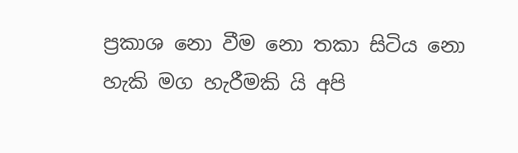ප්‍රකාශ නො වීම නො තකා සිටිය නො හැකි මග හැරීමකි යි අපි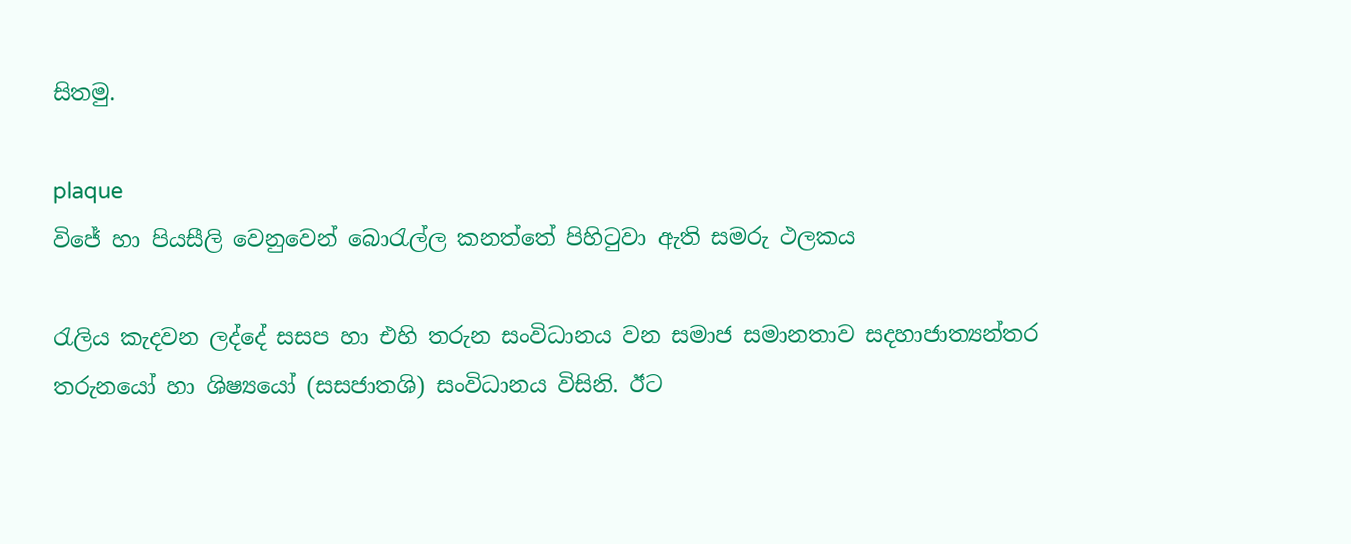සිතමු.

plaque
විජේ හා පියසීලි වෙනුවෙන් බොරැල්ල කනත්තේ පිහිටුවා ඇති සමරු ථලකය

රැලිය කැදවන ලද්දේ සසප හා එහි තරුන සංවිධානය වන සමාජ සමානතාව සදහාජාත්‍යන්තර තරුනයෝ හා ශිෂ්‍යයෝ (සසජාතශි) සංවිධානය විසිනි. ඊට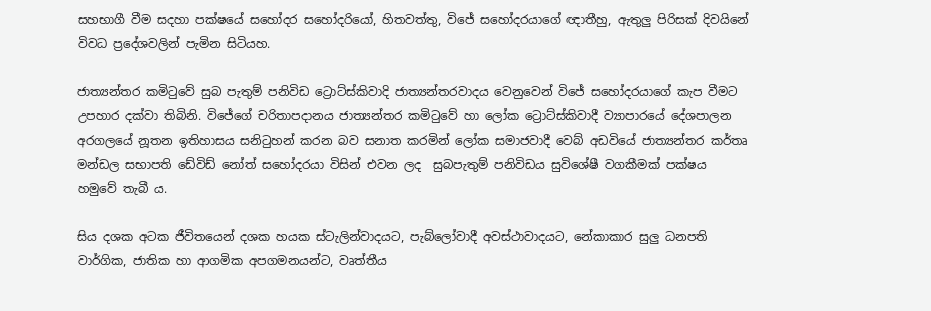සහභාගී වීම සදහා පක්ෂයේ සහෝදර සහෝදරියෝ, හිතවත්තු, විජේ සහෝදරයාගේ ඥාතීහු, ඇතුලු පිරිසක් දිවයිනේ විවධ ප්‍රදේශවලින් පැමින සිටියහ.

ජාත්‍යන්තර කමිටුවේ සුබ පැතුම් පනිවිඩ ට්‍රොට්ස්කිවාදි ජාත්‍යන්තරවාදය වෙනුවෙන් විජේ සහෝදරයාගේ කැප වීමට උපහාර දක්වා තිබිනි. විජේගේ චරිතාපදානය ජාත්‍යන්තර කමිටුවේ හා ලෝක ට්‍රොට්ස්කිවාදී ව්‍යාපාරයේ දේශපාලන අරගලයේ නූතන ඉතිහාසය සනිටුහන් කරන බව සනාත කරමින් ලෝක සමාජවාදී වෙබ් අඩවියේ ජාත්‍යන්තර කර්තෘ මන්ඩල සභාපති ඩේවිඩ් නෝත් සහෝදරයා විසින් එවන ලද  සුබපැතුම් පනිවිඩය සුවිශේෂී වගකීමක් පක්ෂය හමුවේ තැබී ය.

සිය දශක අටක ජීවිතයෙන් දශක හයක ස්ටැලින්වාදයට, පැබ්ලෝවාදී අවස්ථාවාදයට, නේකාකාර සුලු ධනපති වාර්ගික, ජාතික හා ආගමික අපගමනයන්ට, වෘත්තීය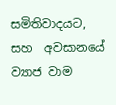සමිතිවාදයට, සහ  අවසානයේ ව්‍යාජ වාම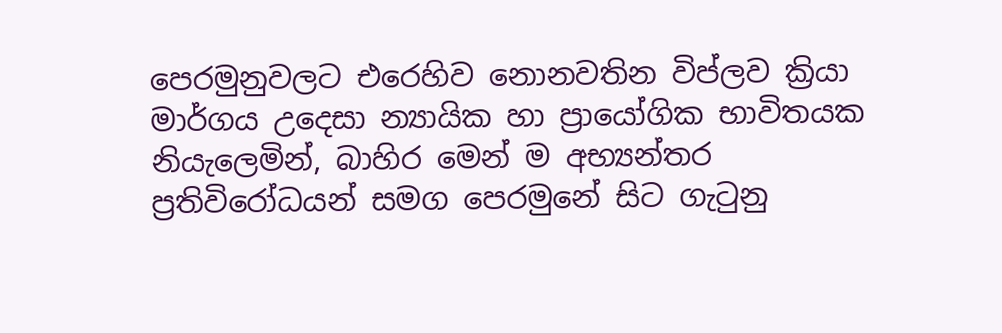පෙරමුනුවලට එරෙහිව නොනවතින විප්ලව ක්‍රියා මාර්ගය උදෙසා න්‍යායික හා ප්‍රායෝගික භාවිතයක නියැලෙමින්, බාහිර මෙන් ම අභ්‍යන්තර ප්‍රතිවිරෝධයන් සමග පෙරමුනේ සිට ගැටුනු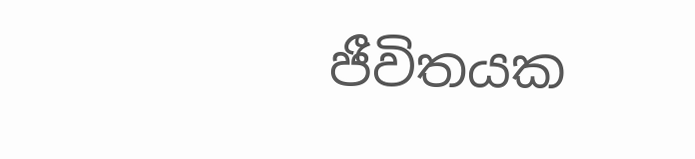ජීවිතයක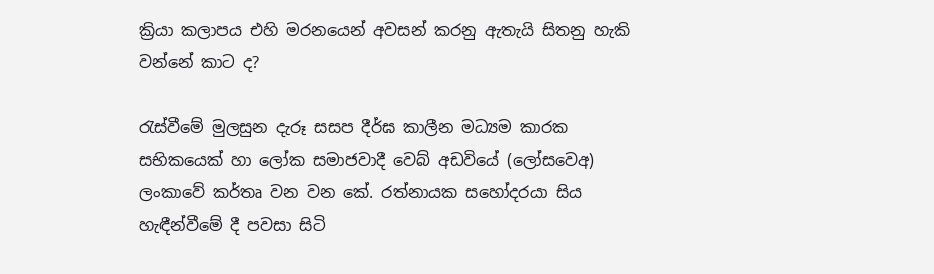ක්‍රියා කලාපය එහි මරනයෙන් අවසන් කරනු ඇතැයි සිතනු හැකි වන්නේ කාට ද?

රැස්වීමේ මුලසුන දැරූ සසප දීර්ඝ කාලීන මධ්‍යම කාරක සභිකයෙක් හා ලෝක සමාජවාදී වෙබ් අඩවියේ (ලෝසවෙඅ) ලංකාවේ කර්තෘ වන වන කේ. රත්නායක සහෝදරයා සිය හැඳීන්වීමේ දී පවසා සිටි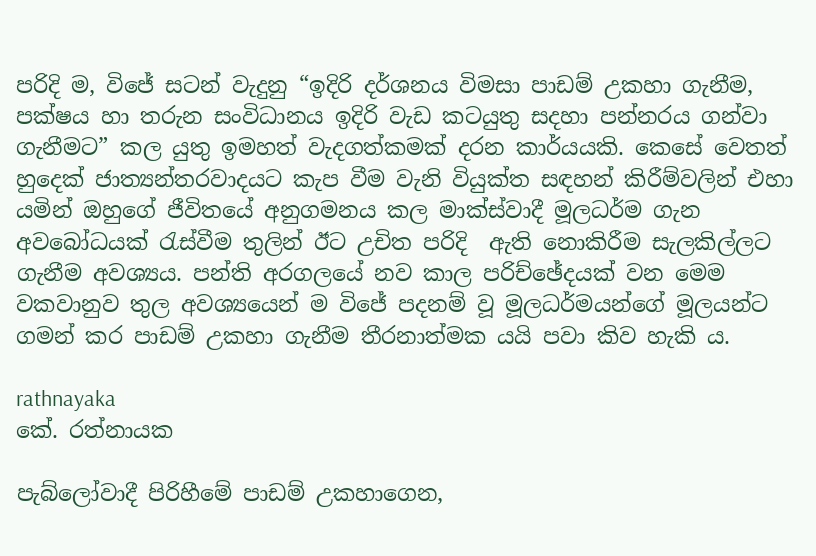පරිදි ම, විජේ සටන් වැදුනු “ඉදිරි දර්ශනය විමසා පාඩම් උකහා ගැනීම, පක්ෂය හා තරුන සංවිධානය ඉදිරි වැඩ කටයුතු සදහා පන්නරය ගන්වා ගැනීමට” කල යුතු ඉමහත් වැදගත්කමක් දරන කාර්යයකි. කෙසේ වෙතත් හුදෙක් ජාත්‍යන්තරවාදයට කැප වීම වැනි වියුක්ත සඳහන් කිරීම්වලින් එහා යමින් ඔහුගේ ජීවිතයේ අනුගමනය කල මාක්ස්වාදී මූලධර්ම ගැන අවබෝධයක් රැස්වීම තුලින් ඊට උචිත පරිදි  ඇති නොකිරීම සැලකිල්ලට ගැනීම අවශ්‍යය. පන්ති අරගලයේ නව කාල පරිච්ඡේදයක් වන මෙම වකවානුව තුල අවශ්‍යයෙන් ම විජේ පදනම් වූ මූලධර්මයන්ගේ මූලයන්ට ගමන් කර පාඩම් උකහා ගැනීම තීරනාත්මක යයි පවා කිව හැකි ය.

rathnayaka
කේ. රත්නායක

පැබ්ලෝවාදී පිරිහීමේ පාඩම් උකහාගෙන,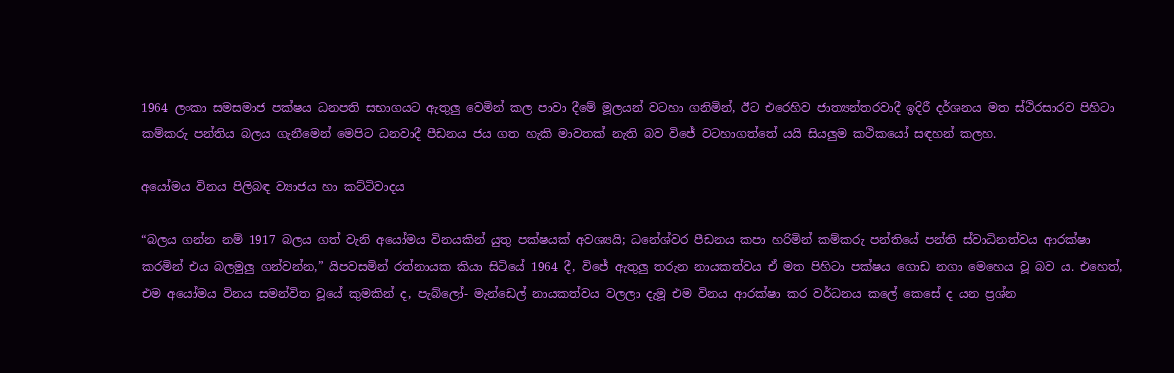1964 ලංකා සමසමාජ පක්ෂය ධනපති සභාගයට ඇතුලු වෙමින් කල පාවා දීමේ මූලයන් වටහා ගනිමින්, ඊට එරෙහිව ජාත්‍යන්තරවාදී ඉදිරී දර්ශනය මත ස්ථිරසාරව පිහිටා කම්කරු පන්තිය බලය ගැනීමෙන් මෙපිට ධනවාදී පීඩනය ජය ගත හැකි මාවතක් නැති බව විජේ වටහාගත්තේ යයි සියලුම කථිකයෝ සඳහන් කලහ.

අයෝමය විනය පිලිබඳ ව්‍යාජය හා කට්ටිවාදය

“බලය ගන්න නම් 1917 බලය ගත් වැනි අයෝමය විනයකින් යුතු පක්ෂයක් අවශ්‍යයි; ධනේශ්වර පීඩනය කපා හරිමින් කම්කරු පන්තියේ පන්ති ස්වාධිනත්වය ආරක්ෂා කරමින් එය බලමුලු ගන්වන්න,” යිපවසමින් රත්නායක කියා සිටියේ 1964 දී, විජේ ඇතුලු තරුන නායකත්වය ඒ මත පිහිටා පක්ෂය ගොඩ නගා මෙහෙය වූ බව ය. එහෙත්, එම අයෝමය විනය සමන්විත වූයේ කුමකින් ද, පැබ්ලෝ- මැන්ඩෙල් නායකත්වය වලලා දැමූ එම විනය ආරක්ෂා කර වර්ධනය කලේ කෙසේ ද යන ප්‍රශ්න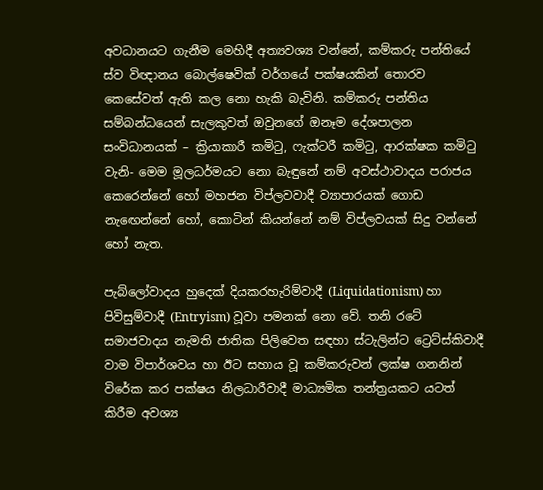අවධානයට ගැනීම මෙහිදී අත්‍යවශ්‍ය වන්නේ, කම්කරු පන්තියේ ස්ව විඥානය බොල්ෂෙවික් වර්ගයේ පක්ෂයකින් තොරව කෙසේවත් ඇති කල නො හැකි බැවිනි. කම්කරු පන්තිය සම්බන්ධයෙන් සැලකුවත් ඔවුනගේ ඔනෑම දේශපාලන සංවිධානයක් – ක්‍රියාකාරී කමිටු, ෆැක්ටරී කමිටු, ආරක්ෂක කමිටු වැනි- මෙම මූලධර්මයට නො බැඳුනේ නම් අවස්ථාවාදය පරාජය කෙරෙන්නේ හෝ මහජන විප්ලවවාදී ව්‍යාපාරයක් ගොඩ නැඟෙන්නේ හෝ, කොටින් කියන්නේ නම් විප්ලවයක් සිදු වන්නේ හෝ නැත.

පැබ්ලෝවාදය හුදෙක් දියකරහැරිම්වාදී (Liquidationism) හා පිවිසුම්වාදී (Entryism) වූවා පමනක් නො වේ. තනි රටේ සමාජවාදය නැමති ජාතික පිලිවෙත සඳහා ස්ටැලින්ට ට්‍රෙට්ස්කිවාදී වාම විපාර්ශවය හා ඊට සහාය වූ කම්කරුවන් ලක්ෂ ගනනින් විරේක කර පක්ෂය නිලධාරීවාදී මාධ්‍යමික තන්ත්‍රයකට යටත් කිරීම අවශ්‍ය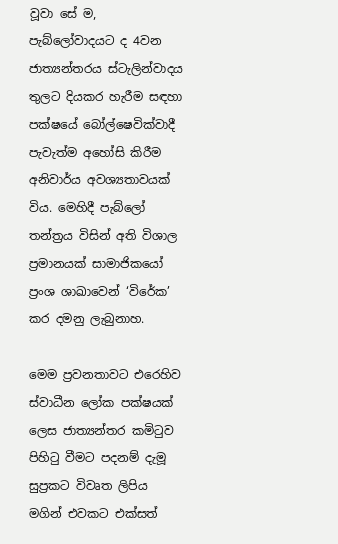වූවා සේ ම, පැබ්ලෝවාදයට ද 4වන ජාත්‍යන්තරය ස්ටැලින්වාදය තුලට දියකර හැරීම සඳහා පක්ෂයේ බෝල්ෂෙවික්වාදී පැවැත්ම අහෝසි කිරීම අනිවාර්ය අවශ්‍යතාවයක් විය. මෙහිදී පැබ්ලෝ තන්‍ත්‍රය විසින් අති විශාල ප්‍රමානයක් සාමාජිකයෝ ප්‍රංශ ශාඛාවෙන් ‘විරේක’ කර දමනු ලැබුනාහ.

මෙම ප්‍රවනතාවට එරෙහිව ස්වාධීන ලෝක පක්ෂයක් ලෙස ජාත්‍යන්තර කමිටුව පිහිටු වීමට පදනම් දැමූ සුප්‍රකට විවෘත ලිපිය මගින් එවකට එක්සත්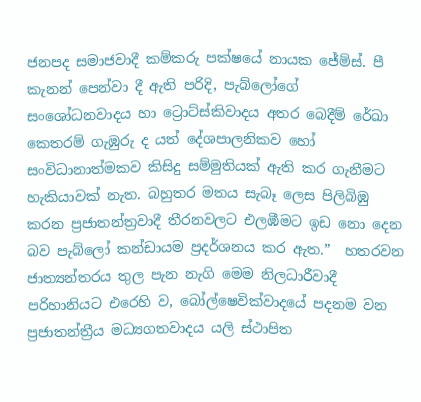ජනපද සමාජවාදී කම්කරු පක්ෂයේ නායක ජේම්ස්. පී කැනන් පෙන්වා දී ඇති පරිදි, පැබ්ලෝගේ සංශෝධනවාදය හා ට්‍රොට්ස්කිවාදය අතර බෙදීම් රේඛා කෙතරම් ගැඹුරු ද යත් දේශපාලනිකව හෝ සංවිධානාත්මකව කිසිදු සම්මුතියක් ඇති කර ගැනීමට හැකියාවක් නැත. බහුතර මතය සැබෑ ලෙස පිලිබිඹු කරන ප්‍රජාතන්ත්‍රවාදී තීරනවලට එලඹීමට ඉඩ නො දෙන බව පැබ්ලෝ කන්ඩායම ප්‍රදර්ශනය කර ඇත.”  හතරවන ජාත්‍යන්තරය තුල පැන නැගි මෙම නිලධාරීවාදී පරිහානියට එරෙහි ව, බෝල්ෂෙවික්වාදයේ පදනම වන ප්‍රජාතන්ත්‍රීය මධ්‍යගතවාදය යලි ස්ථාපිත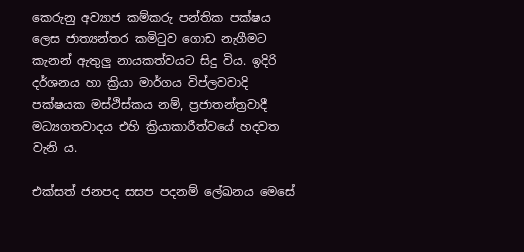කෙරුනු අව්‍යාජ කම්කරු පන්තික පක්ෂය ලෙස ජාත්‍යන්තර කමිටුව ගොඩ නැගීමට කැනන් ඇතුලු නායකත්වයට සිදු විය. ඉදිරි දර්ශනය හා ක්‍රියා මාර්ගය විප්ලවවාදි පක්ෂයක මස්ථිස්කය නම්, ප්‍රජාතන්ත්‍රවාදී මධ්‍යගතවාදය එහි ක්‍රියාකාරීත්වයේ හදවත වැනි ය.

එක්සත් ජනපද සසප පදනම් ලේඛනය මෙසේ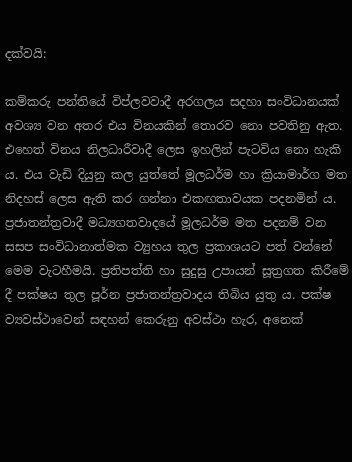දක්වයි:

කම්කරු පන්තියේ විප්ලවවාදී අරගලය සදහා සංවිධානයක් අවශ්‍ය වන අතර එය විනයකින් තොරව නො පවතිනු ඇත. එහෙත් විනය නිලධාරීවාදී ලෙස ඉහලින් පැටවිය නො හැකි ය. එය වැඩි දියුනු කල යුත්තේ මූලධර්ම හා ක්‍රියාමාර්ග මත නිදහස් ලෙස ඇති කර ගන්නා එකඟතාවයක පදනමින් ය. ප්‍රජාතන්ත්‍රවාදී මධ්‍යගතවාදයේ මූලධර්ම මත පදනම් වන සසප සංවිධානාත්මක ව්‍යුහය තුල ප්‍රකාශයට පත් වන්නේ මෙම වැටහීමයි. ප්‍රතිපත්ති හා සුදුසු උපායන් සූත්‍රගත කිරීමේ දී පක්ෂය තුල පූර්න ප්‍රජාතන්ත්‍රවාදය තිබිය යුතු ය. පක්ෂ ව්‍යවස්ථාවෙන් සඳහන් කෙරුනු අවස්ථා හැර, අනෙක්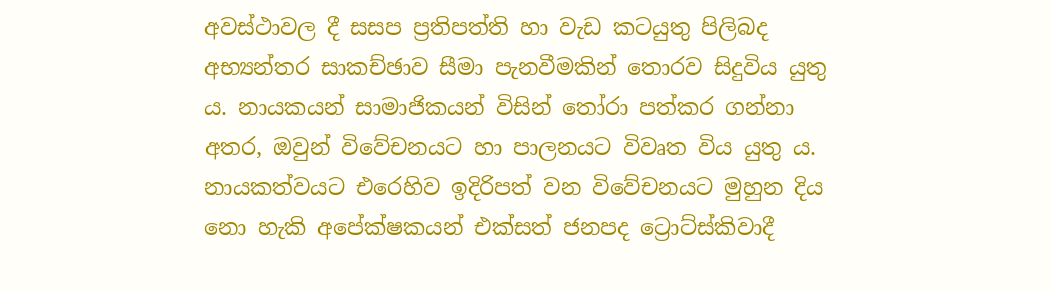අවස්ථාවල දී සසප ප්‍රතිපත්ති හා වැඩ කටයුතු පිලිබද අභ්‍යන්තර සාකච්ඡාව සීමා පැනවීමකින් තොරව සිදුවිය යුතු ය. නායකයන් සාමාජිකයන් විසින් තෝරා පත්කර ගන්නා අතර, ඔවුන් විවේචනයට හා පාලනයට විවෘත විය යුතු ය. නායකත්වයට එරෙහිව ඉදිරිපත් වන විවේචනයට මුහුන දිය නො හැකි අපේක්ෂකයන් එක්සත් ජනපද ට්‍රොට්ස්කිවාදී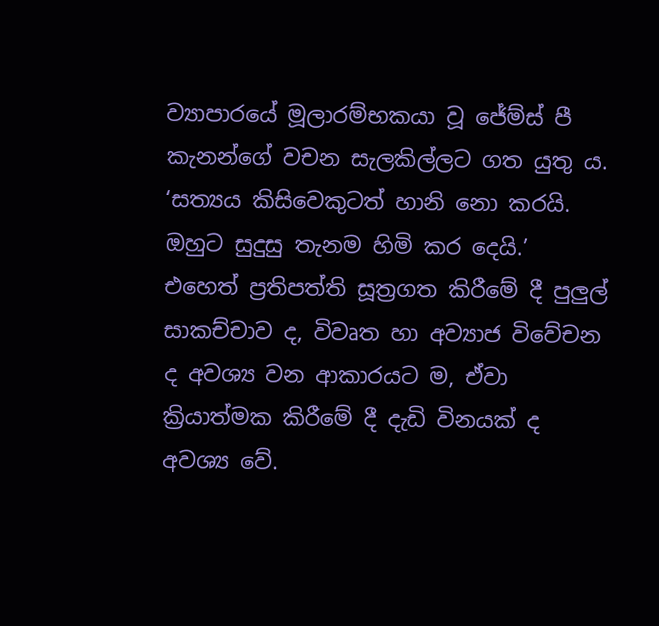ව්‍යාපාරයේ මූලාරම්භකයා වූ ජේම්ස් පී කැනන්ගේ වචන සැලකිල්ලට ගත යුතු ය. ‘සත්‍යය කිසිවෙකුටත් හානි නො කරයි. ඔහුට සුදුසු තැනම හිමි කර දෙයි.’ එහෙත් ප්‍රතිපත්ති සූත්‍රගත කිරීමේ දී පුලුල් සාකච්චාව ද, විවෘත හා අව්‍යාජ විවේචන ද අවශ්‍ය වන ආකාරයට ම, ඒවා ක්‍රියාත්මක කිරීමේ දී දැඩි විනයක් ද අවශ්‍ය වේ.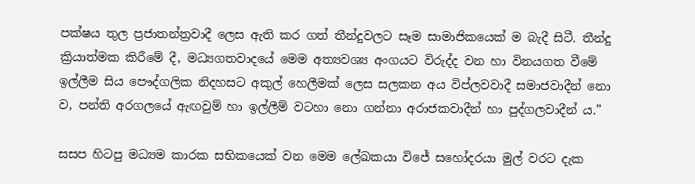පක්ෂය තුල ප්‍රජාතන්ත්‍රවාදී ලෙස ඇති කර ගත් තීන්දුවලට සෑම සාමාජිකයෙක් ම බැදී සිටී. තීන්දු ක්‍රියාත්මක කිරීමේ දී, මධ්‍යගතවාදයේ මෙම අත්‍යවශ්‍ය අංගයට විරුද්ද වන හා විනයගත වීමේ ඉල්ලීම සිය ‌පෞද්ගලික නිදහසට අකුල් හෙලීමක් ලෙස සලකන අය විප්ලවවාදී සමාජවාදීන් නො ව, පන්ති අරගලයේ ඇඟවුම් හා ඉල්ලීම් වටහා නො ගන්නා අරාජකවාදීන් හා පුද්ගලවාදීන් ය.”

සසප හිටපු මධ්‍යම කාරක සභිකයෙක් වන මෙම ලේඛකයා විජේ සහෝදරයා මුල් වරට දැක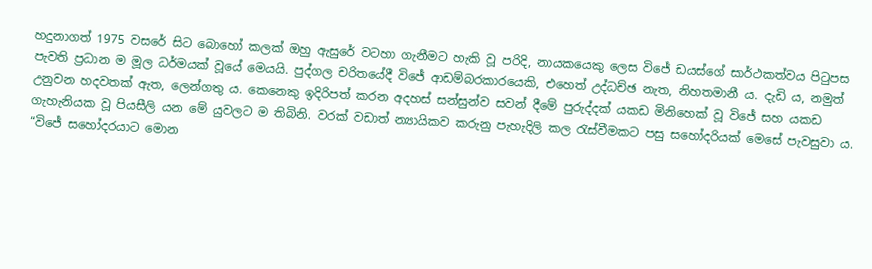හදුනාගත් 1975 වසරේ සිට බොහෝ කලක් ඔහු ඇසුරේ වටහා ගැනීමට හැකි වූ පරිදි, නායකයෙකු ලෙස විජේ ඩයස්ගේ සාර්ථකත්වය පිටුපස පැවති ප්‍රධාන ම මූල ධර්මයක් වූයේ මෙයයි. පුද්ගල චරිතයේදී විජේ ආඩම්බරකාරයෙකි, එහෙත් උද්ධච්ඡ නැත, නිහතමානී ය. දැඩි ය, නමුත් උනුවන හදවතක් ඇත, ලෙන්ගතු ය. කෙනෙකු ඉදිරිපත් කරන අදහස් සන්සුන්ව සවන් දීමේ පුරුද්දක් යකඩ මිනිහෙක් වූ විජේ සහ යකඩ ගැහැනියක වූ පියසීලි යන මේ යුවලට ම තිබිනි. වරක් වඩාත් න්‍යායිකව කරුනු පැහැදිලි කල රැස්වීමකට පසු සහෝදරියක් මෙසේ පැවසුවා ය. “විජේ සහෝදරයාට මොන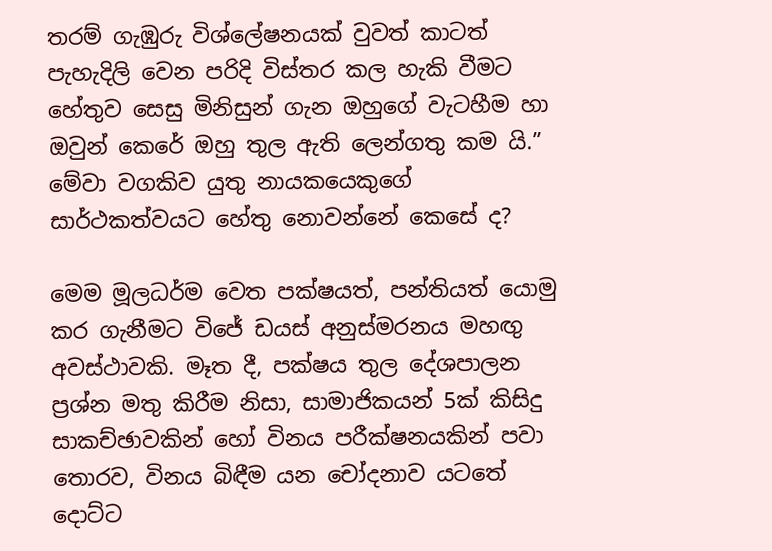තරම් ගැඹුරු විශ්ලේෂනයක් වුවත් කාටත් පැහැදිලි වෙන පරිදි විස්තර කල හැකි වීමට හේතුව සෙසු මිනිසුන් ගැන ඔහුගේ වැටහීම හා ඔවුන් කෙරේ ඔහු තුල ඇති ලෙන්ගතු කම යි.” මේවා වගකිව යුතු නායකයෙකුගේ සාර්ථකත්වයට හේතු නොවන්නේ කෙසේ ද?

මෙම මූලධර්ම වෙත පක්ෂයත්, පන්තියත් යොමු කර ගැනීමට විජේ ඩයස් අනුස්මරනය මහඟු අවස්ථාවකි. මෑත දී, පක්ෂය තුල දේශපාලන ප්‍රශ්න මතු කිරීම නිසා, සාමාජිකයන් 5ක් කිසිදු සාකච්ඡාවකින් හෝ විනය පරීක්ෂනයකින් පවා තොරව, විනය බිඳීම යන චෝදනාව යටතේ දොට්ට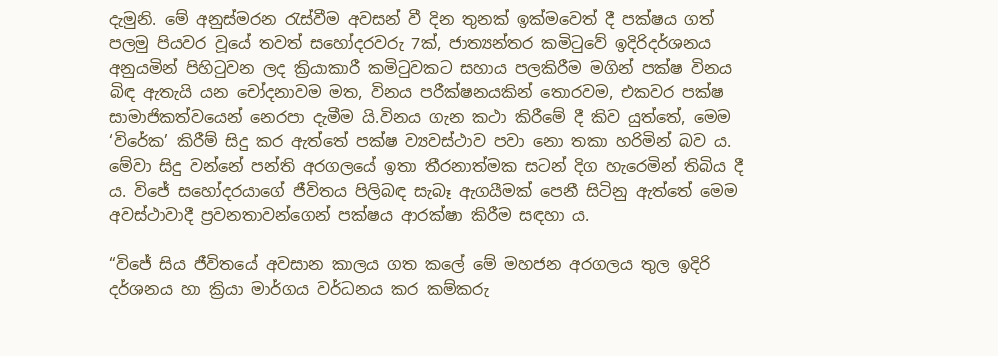දැමුනි. මේ අනුස්මරන රැස්වීම අවසන් වී දින තුනක් ඉක්මවෙත් දී පක්ෂය ගත් පලමු පියවර වූයේ තවත් සහෝදරවරු 7ක්, ජාත්‍යන්තර කමිටුවේ ඉදිරිදර්ශනය අනුයමින් පිහිටුවන ලද ක්‍රියාකාරී කමිටුවකට සහාය පලකිරීම මගින් පක්ෂ විනය බිඳ ඇතැයි යන චෝදනාවම මත, විනය පරීක්ෂනයකින් තොරවම, එකවර පක්ෂ සාමාජිකත්වයෙන් නෙරපා දැමීම යි.විනය ගැන කථා කිරීමේ දී කිව යුත්තේ, මෙම ‘විරේක’ කිරීම් සිදු කර ඇත්තේ පක්ෂ ව්‍යවස්ථාව පවා නො තකා හරිමින් බව ය. මේවා සිදු වන්නේ පන්ති අරගලයේ ඉතා තීරනාත්මක සටන් දිග හැරෙමින් තිබිය දී ය. විජේ සහෝදරයාගේ ජීවිතය පිලිබඳ සැබෑ ඇගයීමක් පෙනී සිටිනු ඇත්තේ මෙම අවස්ථාවාදී ප්‍රවනතාවන්ගෙන් පක්ෂය ආරක්ෂා කිරීම සඳහා ය.

“විජේ සිය ජීවිතයේ අවසාන කාලය ගත කලේ මේ මහජන අරගලය තුල ඉදිරි දර්ශනය හා ක්‍රියා මාර්ගය වර්ධනය කර කම්කරු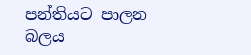පන්තියට පාලන බලය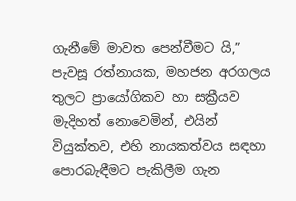ගැනීමේ මාවත පෙන්වීමට යි,” පැවසූ රත්නායක, මහජන අරගලය තුලට ප්‍රායෝගිකව හා සක්‍රීයව මැදිහත් නොවෙමින්, එයින් වියුක්තව, එහි නායකත්වය සඳහා පොරබැඳීමට පැකිලීම ගැන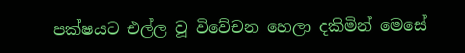පක්ෂයට එල්ල වූ විවේචන හෙලා දකිමින් මෙසේ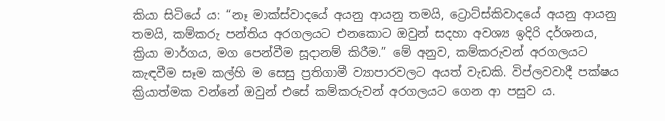කියා සිටියේ ය: “නෑ මාක්ස්වාදයේ අයනු ආයනු තමයි, ට්‍රොට්ස්කිවාදයේ අයනු ආයනු තමයි, කම්කරු පන්තිය අරගලයට එනකොට ඔවුන් සදහා අවශ්‍ය ඉදිරි දර්ශනය, ක්‍රියා මාර්ගය, මග පෙන්වීම සූදානම් කිරීම.” මේ අනුව, කම්කරුවන් අරගලයට කැඳවීම සෑම කල්හි ම සෙසු ප්‍රතිගාමී ව්‍යාපාරවලට අයත් වැඩකි. විප්ලවවාදී පක්ෂය ක්‍රියාත්මක වන්නේ ඔවුන් එසේ කම්කරුවන් අරගලයට ගෙන ආ පසුව ය.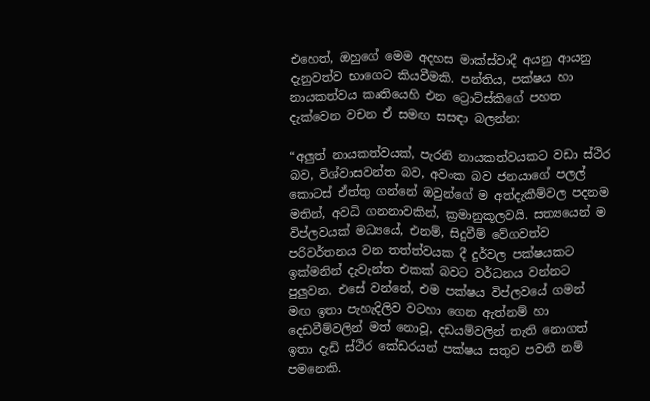එහෙත්, ඔහුගේ මෙම අදහස මාක්ස්වාදී අයනු ආයනු දැනුවත්ව භාගෙට කියවීමකි. පන්තිය, පක්ෂය හා නායකත්වය කෘතියෙහි එන ට්‍රොට්ස්කිගේ පහත දැක්වෙන වචන ඒ සමඟ සසඳා බලන්න:

“අලුත් නායකත්වයක්, පැරනි නායකත්වයකට වඩා ස්ථිර බව, විශ්වාසවන්ත බව, අවංක බව ජනයාගේ පලල් කොටස් ඒත්තු ගන්නේ ඔවුන්ගේ ම අත්දැකීම්වල පදනම මතින්, අවධි ගනනාවකින්, ක්‍රමානුකූලවයි. සත්‍යයෙන් ම විප්ලවයක් මධ්‍යයේ, එනම්, සිදුවීම් වේගවත්ව පරිවර්තනය වන තත්ත්වයක දී දුර්වල පක්ෂයකට ඉක්මනින් දැවැන්ත එකක් බවට වර්ධනය වන්නට පුලුවන. එසේ වන්නේ, එම පක්ෂය විප්ලවයේ ගමන් මඟ ඉතා පැහැදිලිව වටහා ගෙන ඇත්නම් හා දෙඩවීම්වලින් මත් නොවූ, දඩයම්වලින් තැති නොගත් ඉතා දැඩි ස්ථිර කේඩරයන් පක්ෂය සතුව පවතී නම් පමනෙකි.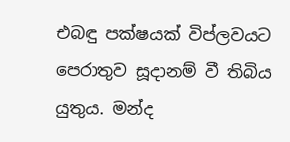එබඳු පක්ෂයක් විප්ලවයට පෙරාතුව සූදානම් වී තිබිය යුතුය. මන්ද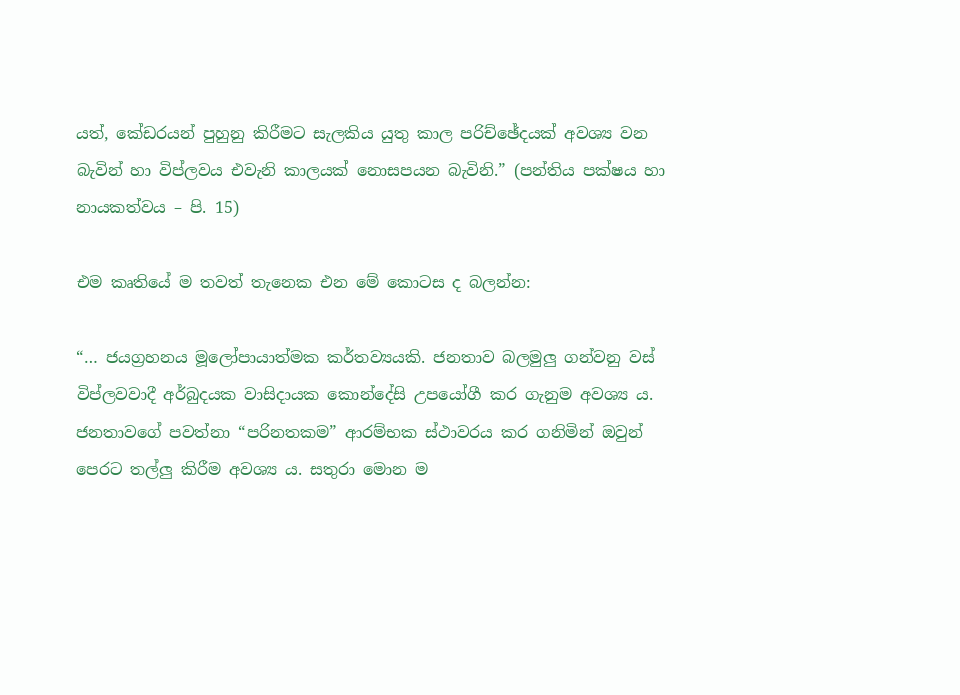යත්, කේඩරයන් පුහුනු කිරීමට සැලකිය යුතු කාල පරිච්ඡේදයක් අවශ්‍ය වන බැවින් හා විප්ලවය එවැනි කාලයක් නොසපයන බැවිනි.” (පන්තිය පක්ෂය හා නායකත්වය – පි. 15)

එම කෘතියේ ම තවත් තැනෙක එන මේ කොටස ද බලන්න:

“… ජයග්‍රහනය මූලෝපායාත්මක කර්තව්‍යයකි. ජනතාව බලමුලු ගන්වනු වස් විප්ලවවාදී අර්බුදයක වාසිදායක කොන්දේසි උපයෝගී කර ගැනුම අවශ්‍ය ය. ජනතාවගේ පවත්නා “පරිනතකම” ආරම්භක ස්ථාවරය කර ගනිමින් ඔවුන් පෙරට තල්ලු කිරීම අවශ්‍ය ය. සතුරා මොන ම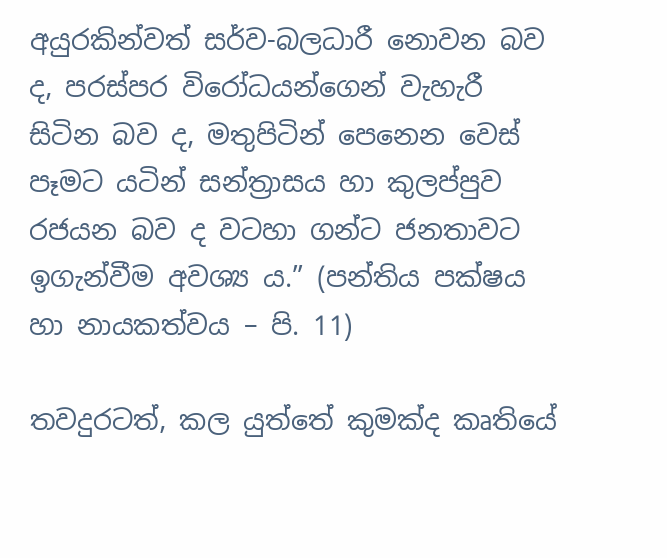අයුරකින්වත් සර්ව-බලධාරී නොවන බව ද, පරස්පර විරෝධයන්ගෙන් වැහැරී සිටින බව ද, මතුපිටින් පෙනෙන වෙස් පෑමට යටින් සන්ත්‍රාසය හා කුලප්පුව රජයන බව ද වටහා ගන්ට ජනතාවට ඉගැන්වීම අවශ්‍ය ය.” (පන්තිය පක්ෂය හා නායකත්වය – පි. 11)

තවදුරටත්, කල යුත්තේ කුමක්ද කෘතියේ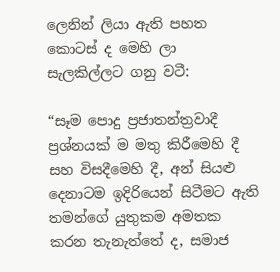ලෙනින් ලියා ඇති පහත කොටස් ද මෙහි ලා සැලකිල්ලට ගනු වටී:

“සෑම පොදු ප්‍රජාතන්ත්‍රවාදී  ප්‍රශ්නයක් ම මතු කිරීමෙහි දී සහ විසදීමෙහි දී, අන් සියළු දෙනාටම ඉදිරියෙන් සිටීමට ඇති තමන්ගේ යුතුකම අමතක කරන තැනැත්තේ ද, සමාජ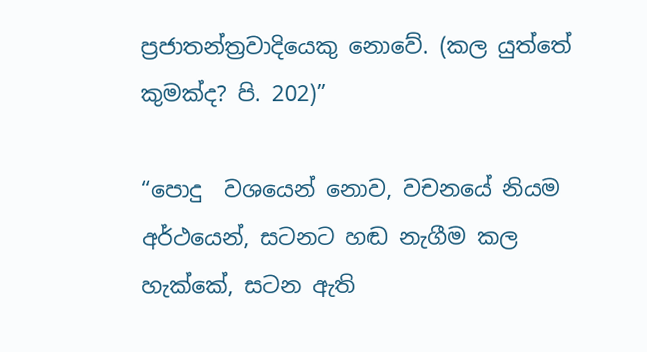ප්‍රජාතන්ත්‍රවාදියෙකු නොවේ. (කල යුත්තේ කුමක්ද? පි. 202)”

“පොදු  වශයෙන් නොව, වචනයේ නියම අර්ථයෙන්, සටනට හඬ නැගීම කල හැක්කේ, සටන ඇති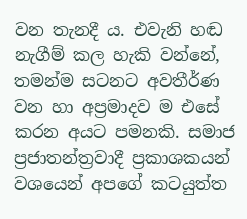වන තැනදී ය. එවැනි හඬ නැගීම් කල හැකි වන්නේ, තමන්ම සටනට අවතීර්ණ වන හා අප්‍රමාදව ම එසේ කරන අයට පමනකි. සමාජ ප්‍රජාතන්ත්‍රවාදී ප්‍රකාශකයන් වශයෙන් අපගේ කටයුත්ත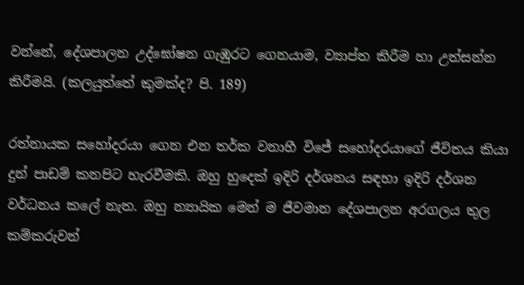වන්නේ, දේශපාලන උද්ඝෝෂන ගැඹුරට ගෙනයාම, ව්‍යාප්ත කිරීම හා උත්සන්න කිරීමයි. (කලයුත්තේ කුමක්ද? පි. 189)

රත්නායක සහෝදරයා ගෙන එන තර්ක වනාහී විජේ සහෝදරයාගේ ජීවිතය කියා දුන් පාඩම් කනපිට හැරවීමකි. ඔහු හුදෙක් ඉදිරි දර්ශනය සඳහා ඉදිරි දර්ශන වර්ධනය කලේ නැත. ඔහු න්‍යායික මෙන් ම ජීවමාන දේශපාලන අරගලය තුල කම්කරුවන්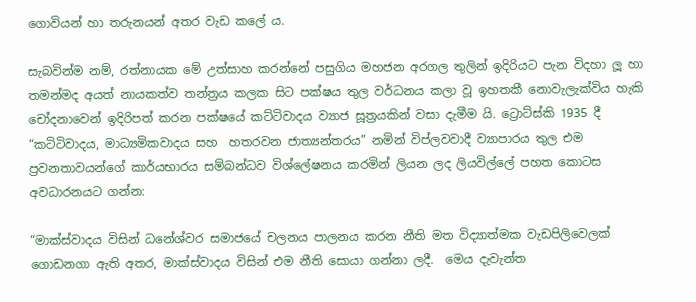ගොවියන් හා තරුනයන් අතර වැඩ කලේ ය.

සැබවින්ම නම්, රත්නායක මේ උත්සාහ කරන්නේ පසුගිය මහජන අරගල තුලින් ඉදිරියට පැන විදහා ලූ හා  තමන්මද අයත් නායකත්ව තන්ත්‍රය කලක සිට පක්ෂය තුල වර්ධනය කලා වූ ඉහතකී නොවැලැක්විය හැකි චෝදනාවෙන් ඉදිරිපත් කරන පක්ෂයේ කට්ටිවාදය ව්‍යාජ සූත්‍රයකින් වසා දැමීම යි. ට්‍රොට්ස්කි 1935 දී “කටිටිවාදය, මාධ්‍යමිකවාදය සහ  හතරවන ජාත්‍යන්තරය” නමින් විප්ලවවාදී ව්‍යාපාරය තුල එම ප්‍රවනතාවයන්ගේ කාර්යභාරය සම්බන්ධව විශ්ලේෂනය කරමින් ලියන ලද ලියවිල්ලේ පහත කොටස අවධාරනයට ගන්න:

“මාක්ස්වාදය විසින් ධනේශ්වර සමාජයේ චලනය පාලනය කරන නීති මත විද්‍යාත්මක වැඩපිලිවෙලක් ගොඩනගා ඇති අතර, මාක්ස්වාදය විසින් එම නීති සොයා ගන්නා ලදී.  මෙය දැවැන්ත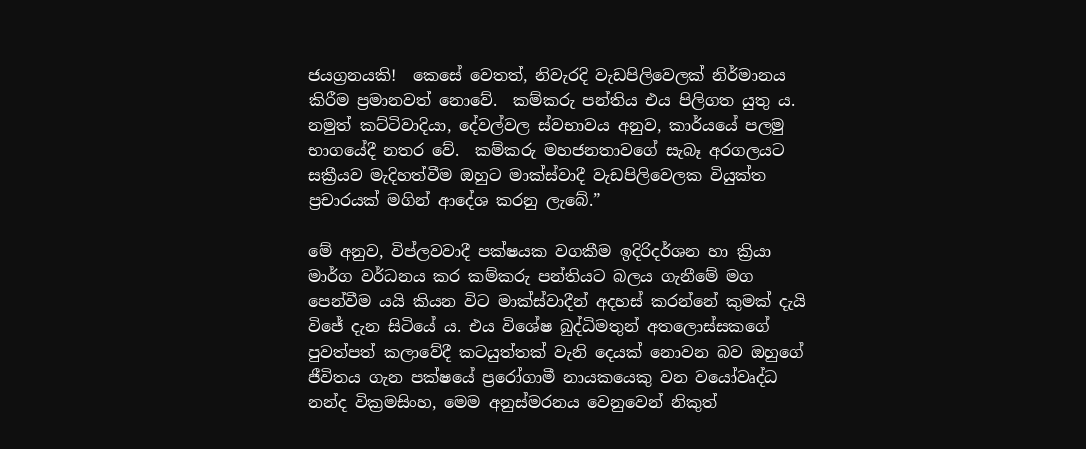ජයග්‍රනයකි!  කෙසේ වෙතත්, නිවැරදි වැඩපිලිවෙලක් නිර්මානය කිරීම ප්‍රමානවත් නොවේ.  කම්කරු පන්තිය එය පිලිගත යුතු ය.  නමුත් කට්ටිවාදියා, දේවල්වල ස්වභාවය අනුව, කාර්යයේ පලමු භාගයේදී නතර වේ.  කම්කරු මහජනතාවගේ සැබෑ අරගලයට සක්‍රීයව මැදිහත්වීම ඔහුට මාක්ස්වාදී වැඩපිලිවෙලක වියුක්ත ප්‍රචාරයක් මගින් ආදේශ කරනු ලැබේ.”

මේ අනුව, විප්ලවවාදී පක්ෂයක වගකීම ඉදිරිදර්ශන හා ක්‍රියා මාර්ග වර්ධනය කර කම්කරු පන්තියට බලය ගැනීමේ මග පෙන්වීම යයි කියන විට මාක්ස්වාදීන් අදහස් කරන්නේ කුමක් දැයි විජේ දැන සිටියේ ය. එය විශේෂ බුද්ධිමතුන් අතලොස්සකගේ පුවත්පත් කලාවේදී කටයුත්තක් වැනි දෙයක් නොවන බව ඔහුගේ ජීවිතය ගැන පක්ෂයේ ප්‍රරෝගාමී නායකයෙකු වන වයෝවෘද්ධ නන්ද වික්‍රමසිංහ, මෙම අනුස්මරනය වෙනුවෙන් නිකුත්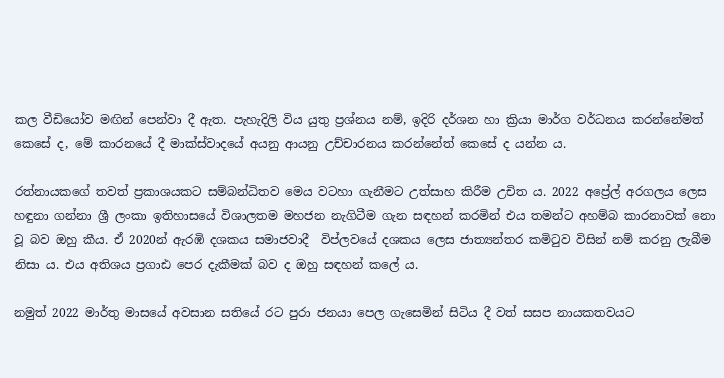කල වීඩියෝව මඟින් පෙන්වා දී ඇත. පැහැදිලි විය යුතු ප්‍රශ්නය නම්, ඉදිරි දර්ශන හා ක්‍රියා මාර්ග වර්ධනය කරන්නේමත් කෙසේ ද, මේ කාරනයේ දී මාක්ස්වාදයේ අයනු ආයනු උච්චාරනය කරන්නේත් කෙසේ ද යන්න ය.

රත්නායකගේ තවත් ප්‍රකාශයකට සම්බන්ධිතව මෙය වටහා ගැනීමට උත්සාහ කිරීම උචිත ය. 2022 අප්‍රේල් අරගලය ලෙස හඳුනා ගන්නා ශ්‍රී ලංකා ඉතිහාසයේ විශාලතම මහජන නැගිටීම ගැන සඳහන් කරමින් එය තමන්ට අහම්බ කාරනාවක් නො වූ බව ඔහු කීය. ඒ 2020න් ඇරඹි දශකය සමාජවාදී  විප්ලවයේ දශකය ලෙස ජාත්‍යන්තර කමිටුව විසින් නම් කරනු ලැබීම නිසා ය. එය අතිශය ප්‍රගාඪ පෙර දැකීමක් බව ද ඔහු සඳහන් කලේ ය.

නමුත් 2022 මාර්තු මාසයේ අවසාන සතියේ රට පුරා ජනයා පෙල ගැසෙමින් සිටිය දී වත් සසප නායකතවයට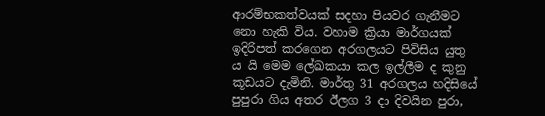ආරම්භකත්වයක් සදහා පියවර ගැනීමට නො හැකි විය. වහාම ක්‍රියා මාර්ගයක් ඉදිරිපත් කරගෙන අරගලයට පිවිසිය යුතු ය යි මෙම ලේඛකයා කල ඉල්ලීම ද කුනු කූඩයට දැමිනි. මාර්තු 31 අරගලය හදිසියේ  පුපුරා ගිය අතර ඊලග 3 දා දිවයින පුරා,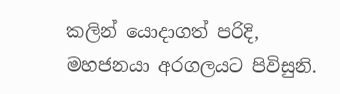කලින් යොදාගත් පරිදි, මහජනයා අරගලයට පිවිසුනි.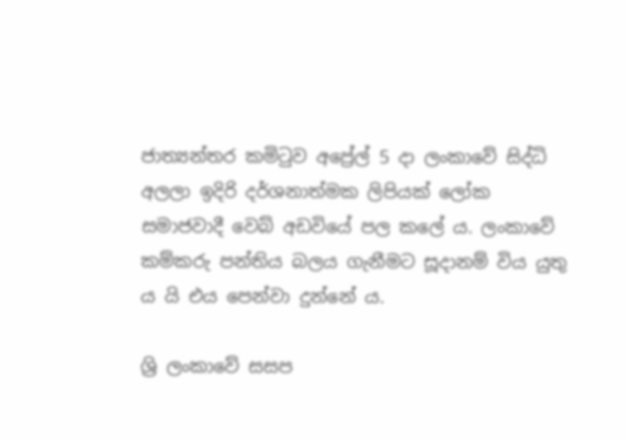ජාත්‍යන්තර කමිටුව අප්‍රේල් 5 දා ලංකාවේ සිද්ධි අලලා ඉදිරි දර්ශනාත්මක ලිපියක් ලෝක සමාජවාදී වෙබ් අඩවියේ පල කලේ ය. ලංකාවේ කම්කරු පන්තිය බලය ගැනීමට සූදානම් විය යුතු ය යි එය පෙන්වා දුන්නේ ය.

ශ්‍රි ලංකාවේ සසප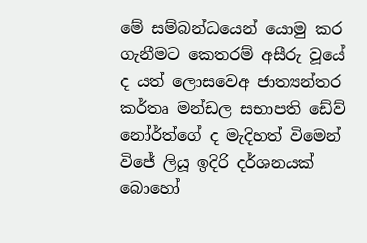මේ සම්බන්ධයෙන් යොමු කර ගැනීමට කෙතරම් අසීරු වූයේ ද යත් ලොසවෙඅ ජාත්‍යන්තර කර්තෘ මන්ඩල සභාපති ඩේව් නෝර්ත්ගේ ද මැදිහත් විමෙන් විජේ ලියූ ඉදිරි දර්ශනයක් බොහෝ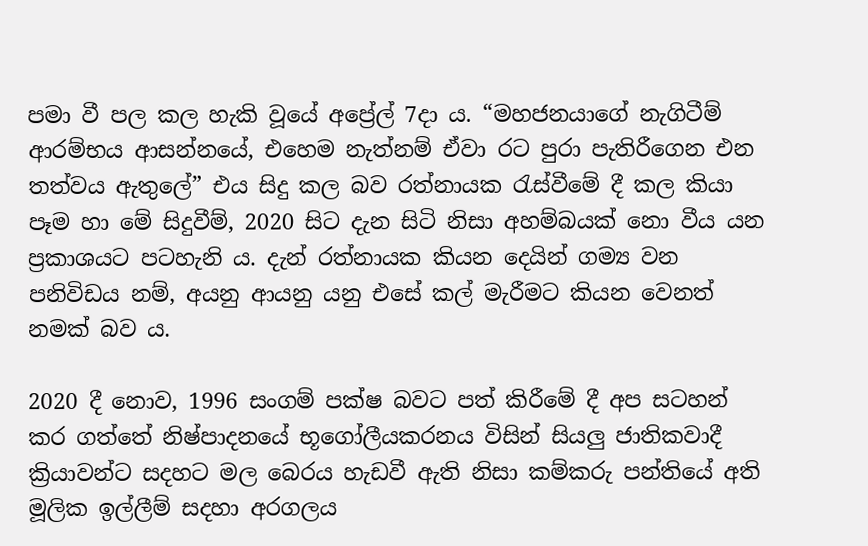පමා වී පල කල හැකි වූයේ අප්‍රේල් 7දා ය. “මහජනයාගේ නැගිටීම් ආරම්භය ආසන්නයේ, එහෙම නැත්නම් ඒවා රට පුරා පැතිරීගෙන එන තත්වය ඇතුලේ” එය සිදු කල බව රත්නායක රැස්වීමේ දී කල කියා පෑම හා මේ සිදුවීම්, 2020 සිට දැන සිටි නිසා අහම්බයක් නො වීය යන ප්‍රකාශයට පටහැනි ය. දැන් රත්නායක කියන දෙයින් ගම්‍ය වන පනිවිඩය නම්, අයනු ආයනු යනු එසේ කල් මැරීමට කියන වෙනත් නමක් බව ය.

2020 දී නොව, 1996 සංගම් පක්ෂ බවට පත් කිරීමේ දී අප සටහන් කර ගත්තේ නිෂ්පාදනයේ භූගෝලීයකරනය විසින් සියලු ජාතිකවාදී ක්‍රියාවන්ට සදහට මල බෙරය හැඩවී ඇති නිසා කම්කරු පන්තියේ අති මූලික ඉල්ලීම් සදහා අරගලය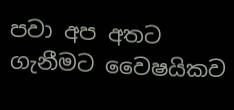පවා අප අතට ගැනීමට වෛෂයිකව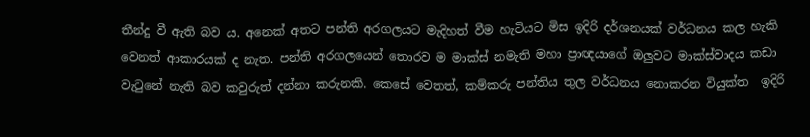තීන්දු වී ඇති බව ය. අනෙක් අතට පන්ති අරගලයට මැදිහත් වීම හැටියට මිස ඉදිරි දර්ශනයක් වර්ධනය කල හැකි වෙනත් ආකාරයක් ද නැත. පන්ති අරගලයෙන් තොරව ම මාක්ස් නමැති මහා ප්‍රාඥයාගේ ඔලුවට මාක්ස්වාදය කඩා වැටුනේ නැති බව කවුරුත් දන්නා කරුනකි. කෙසේ වෙතත්, කම්කරු පන්තිය තුල වර්ධනය නොකරන වියුක්ත  ඉදිරි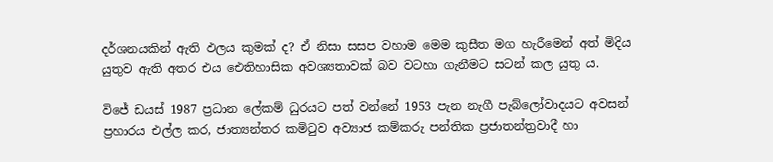දර්ශනයකින් ඇති ඵලය කුමක් ද? ඒ නිසා සසප වහාම මෙම කුසීත මග හැරීමෙන් අත් මිදිය යුතුව ඇති අතර එය ඓතිහාසික අවශ්‍යතාවක් බව වටහා ගැනීමට සටන් කල යුතු ය.

විජේ ඩයස් 1987 ප්‍රධාන ලේකම් ධුරයට පත් වන්නේ 1953 පැන නැගී පැබ්ලෝවාදයට අවසන් ප්‍රහාරය එල්ල කර, ජාත්‍යන්තර කමිටුව අව්‍යාජ කම්කරු පන්තික ප්‍රජාතන්ත්‍රවාදී හා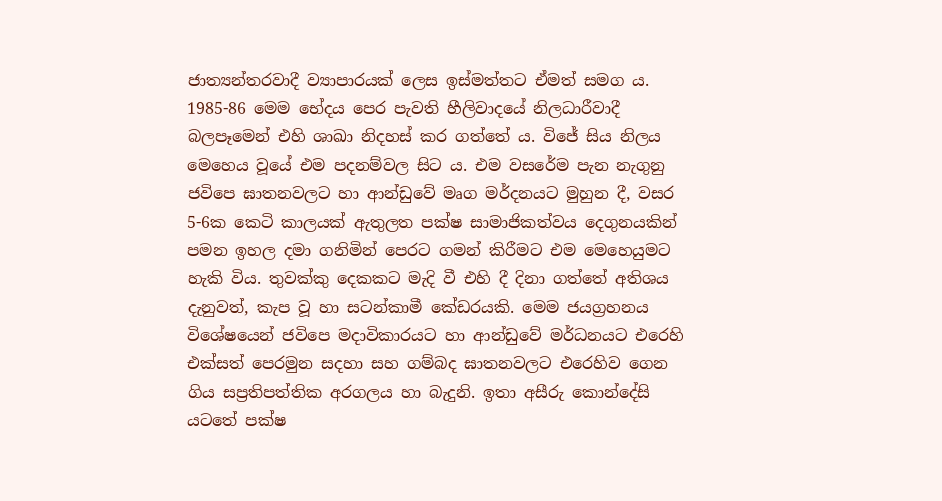ජාත්‍යන්තරවාදී ව්‍යාපාරයක් ලෙස ඉස්මත්තට ඒමත් සමග ය. 1985-86 මෙම භේදය පෙර පැවති හීලිවාදයේ නිලධාරීවාදී බලපෑමෙන් එහි ශාඛා නිදහස් කර ගත්තේ ය. විජේ සිය නිලය මෙහෙය වූයේ එම පදනම්වල සිට ය. එම වසරේම පැන නැගුනු ජවිපෙ ඝාතනවලට හා ආන්ඩුවේ මෘග මර්දනයට මුහුන දී, වසර 5-6ක කෙටි කාලයක් ඇතුලත පක්ෂ සාමාජිකත්වය දෙගුනයකින් පමන ඉහල දමා ගනිමින් පෙරට ගමන් කිරීමට එම මෙහෙයුමට හැකි විය. තුවක්කු දෙකකට මැදි වී එහි දී දිනා ගත්තේ අතිශය දැනුවත්, කැප වූ හා සටන්කාමී කේඩරයකි. මෙම ජයග්‍රහනය විශේෂයෙන් ජවිපෙ මදාවිකාරයට හා ආන්ඩුවේ මර්ධනයට එරෙහි එක්සත් පෙරමුන සදහා සහ ගම්බද ඝාතනවලට එරෙහිව ගෙන ගිය සප්‍රතිපත්තික අරගලය හා බැදුනි. ඉතා අසීරු කොන්දේසි යටතේ පක්ෂ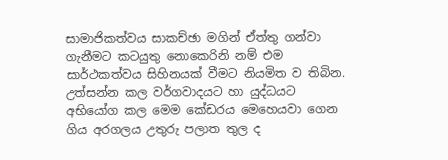සාමාජිකත්වය සාකච්ඡා මගින් ඒත්තු ගන්වා ගැනීමට කටයුතු නොකෙරිනි නම් එම සාර්ථකත්වය සිහිනයක් වීමට නියමිත ව තිබින. උත්සන්න කල වර්ගවාදයට හා යුද්ධයට අභියෝග කල මෙම කේඩරය මෙහෙයවා ගෙන ගිය අරගලය උතුරු පලාත තුල ද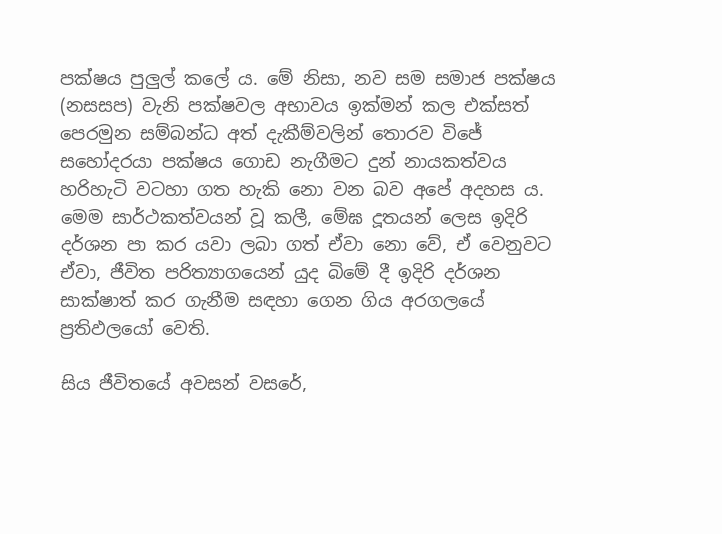පක්ෂය පුලුල් කලේ ය. මේ නිසා, නව සම සමාජ පක්ෂය (නසසප) වැනි පක්ෂවල අභාවය ඉක්මන් කල එක්සත් පෙරමුන සම්බන්ධ අත් දැකීම්වලින් තොරව විජේ සහෝදරයා පක්ෂය ගොඩ නැගීමට දුන් නායකත්වය හරිහැටි වටහා ගත හැකි නො වන බව අපේ අදහස ය. මෙම සාර්ථකත්වයන් වූ කලී, මේඝ දූතයන් ලෙස ඉදිරි දර්ශන පා කර යවා ලබා ගත් ඒවා නො වේ, ඒ වෙනුවට ඒවා, ජීවිත පරිත්‍යාගයෙන් යුද බිමේ දී ඉදිරි දර්ශන සාක්ෂාත් කර ගැනීම සඳහා ගෙන ගිය අරගලයේ ප්‍රතිඵලයෝ වෙති.

සිය ජීවිතයේ අවසන් වසරේ,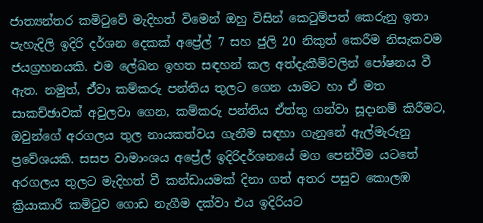ජාත්‍යන්තර කමිටුවේ මැදිහත් විමෙන් ඔහු විසින් කෙටුම්පත් කෙරුනු ඉතා පැහැදිලි ඉදිරි දර්ශන දෙකක් අප්‍රේල් 7 සහ ජුලි 20 නිකුත් කෙරීම නිසැකවම ජයග්‍රහනයකි. එම ලේඛන ඉහත සඳහන් කල අත්දැකීම්වලින් පෝෂනය වී ඇත. නමුත්, ඒ්වා කම්කරු පන්තිය තුලට ගෙන යාමට හා ඒ මත සාකච්ඡාවක් අවුලවා ගෙන, කම්කරු පන්තිය ඒත්තු ගන්වා සූදානම් කිරීමට, ඔවුන්ගේ අරගලය තුල නායකත්වය ගැනීම සඳහා ගැනුනේ ඇල්මැරුනු ප්‍රවේශයකි. සසප වාමාංශය අප්‍රේල් ඉදිරිදර්ශනයේ මග පෙන්වීම යටතේ අරගලය තුලට මැදිහත් වී කන්ඩායමක් දිනා ගත් අතර පසුව කොලඹ ක්‍රියාකාරී කමිටුව ගොඩ නැගීම දක්වා එය ඉදිරියට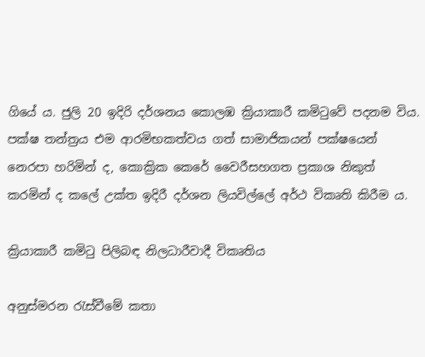ගියේ ය. ජුලි 20 ඉදිරි දර්ශනය කොලඹ ක්‍රියාකාරී කමිටුවේ පදනම විය. පක්ෂ තන්ත්‍රය එම ආරමිභකත්වය ගත් සාමාජිකයන් පක්ෂයෙන් නෙරපා හරිමින් ද, කොක්‍රික කෙරේ වෛරීසහගත ප්‍රකාශ නිකුත් කරමින් ද කලේ උක්ත ඉදිරී දර්ශන ලියවිල්ලේ අර්ථ විකෘති කිරීම ය.

ක්‍රියාකාරී කමිටු පිලිබඳ නිලධාරීවාදී විකෘතිය

අනුස්මරන රැස්වීමේ කතා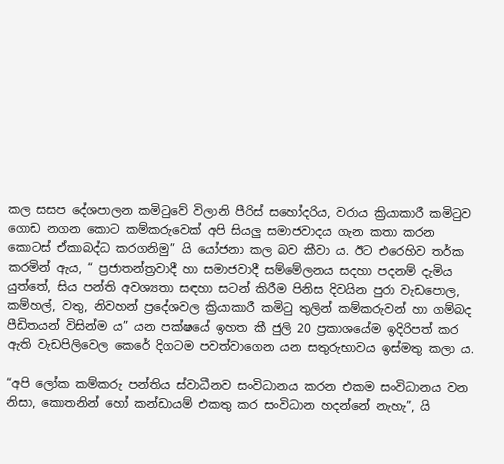කල සසප දේශපාලන කමිටුවේ විලානි පීරිස් සහෝදරිය, වරාය ක්‍රියාකාරී කමිටුව ගොඩ නගන කොට කම්කරුවෙක් අපි සියලු සමාජවාදය ගැන කතා කරන කොටස් ඒකාබද්ධ කරගනිමු” යි යෝජනා කල බව කීවා ය. ඊට එරෙහිව තර්ක කරමින් ඇය, “ ප්‍රජාතන්ත්‍රවාදී හා සමාජවාදී සම්මේලනය සදහා පදනම් දැමිය යුත්තේ, සිය පන්ති අවශ්‍යතා සඳහා සටන් කිරීම පිනිස දිවයින පුරා වැඩපොල, කම්හල්, වතු, නිවහන් ප්‍රදේශවල ක්‍රියාකාරී කමිටු තුලින් කම්කරුවන් හා ගම්බද පීඩිතයන් විසින්ම ය” යන පක්ෂයේ ඉහත කී ජුලි 20 ප්‍රකාශයේම ඉදිරිපත් කර ඇති වැඩපිලිවෙල කෙරේ දිගටම පවත්වාගෙන යන සතුරුභාවය ඉස්මතු කලා ය.

“අපි ලෝක කම්කරු පන්තිය ස්වාධීනව සංවිධානය කරන එකම සංවිධානය වන නිසා, කොතනින් හෝ කන්ඩායම් එකතු කර සංවිධාන හදන්නේ නැහැ”, යි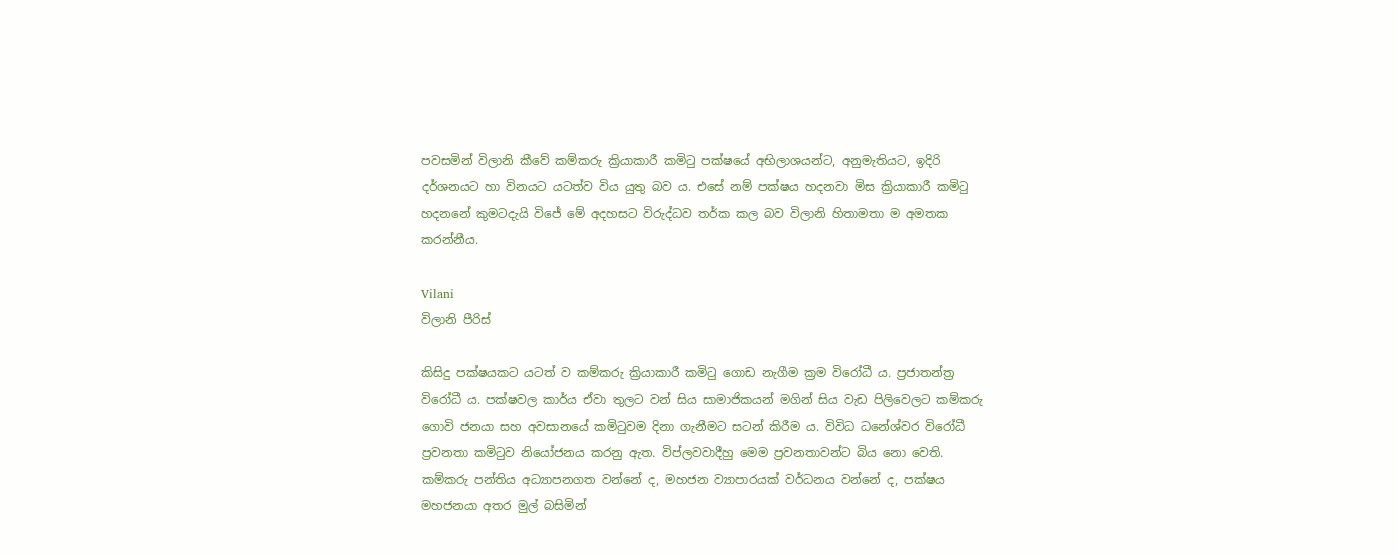පවසමින් විලානි කීවේ කම්කරු ක්‍රියාකාරී කමිටු පක්ෂයේ අභිලාශයන්ට, අනුමැතියට, ඉදිරි දර්ශනයට හා විනයට යටත්ව විය යුතු බව ය. එසේ නම් පක්ෂය හදනවා මිස ක්‍රියාකාරී කමිටු හදනනේ කුමටදැයි විජේ මේ අදහසට විරුද්ධව තර්ක කල බව විලානි හිතාමතා ම අමතක කරන්නීය.

Vilani
විලානි පීරිස්

කිසිදු පක්ෂයකට යටත් ව කම්කරු ක්‍රියාකාරී කමිටු ගොඩ නැගීම ක්‍රම විරෝධී ය. ප්‍රජාතන්ත්‍ර විරෝධී ය. පක්ෂවල කාර්ය ඒවා තුලට වන් සිය සාමාජිකයන් මගින් සිය වැඩ පිලිවෙලට කම්කරු ගොවි ජනයා සහ අවසානයේ කමිටුවම දිනා ගැනීමට සටන් කිරීම ය. විවිධ ධනේශ්වර විරෝධී ප්‍රවනතා කමිටුව නියෝජනය කරනු ඇත. විප්ලවවාදීහු මෙම ප්‍රවනතාවන්ට බිය නො වෙති. කම්කරු පන්තිය අධ්‍යාපනගත වන්නේ ද, මහජන ව්‍යාපාරයක් වර්ධනය වන්නේ ද, පක්ෂය මහජනයා අතර මුල් බසිමින්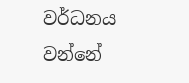වර්ධනය වන්නේ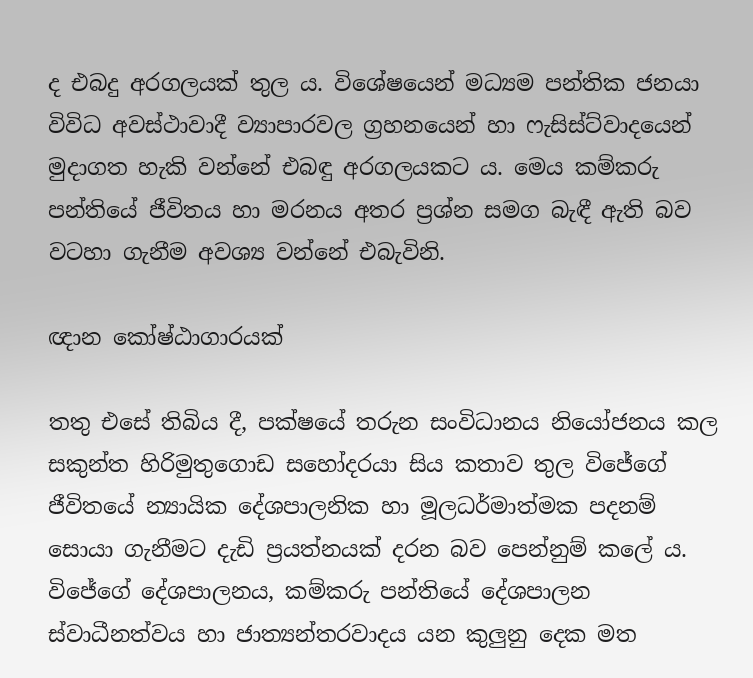ද එබදු අරගලයක් තුල ය. විශේෂයෙන් මධ්‍යම පන්තික ජනයා විවිධ අවස්ථාවාදී ව්‍යාපාරවල ග්‍රහනයෙන් හා ෆැසිස්ට්වාදයෙන් මුදාගත හැකි වන්නේ එබඳු අරගලයකට ය. මෙය කම්කරු පන්තියේ ජීවිතය හා මරනය අතර ප්‍රශ්න සමග බැඳී ඇති බව වටහා ගැනීම අවශ්‍ය වන්නේ එබැවිනි.

ඥාන කෝෂ්ඨාගාරයක්

තතු එසේ තිබිය දී, පක්ෂයේ තරුන සංවිධානය නියෝජනය කල සකුන්ත හිරිමුතුගොඩ සහෝදරයා සිය කතාව තුල විජේගේ ජීවිතයේ න්‍යායික දේශපාලනික හා මූලධර්මාත්මක පදනම් සොයා ගැනීමට දැඩි ප්‍රයත්නයක් දරන බව පෙන්නුම් කලේ ය. විජේගේ දේශපාලනය, කම්කරු පන්තියේ දේශපාලන ස්වාධීනත්වය හා ජාත්‍යන්තරවාදය යන කුලුනු දෙක මත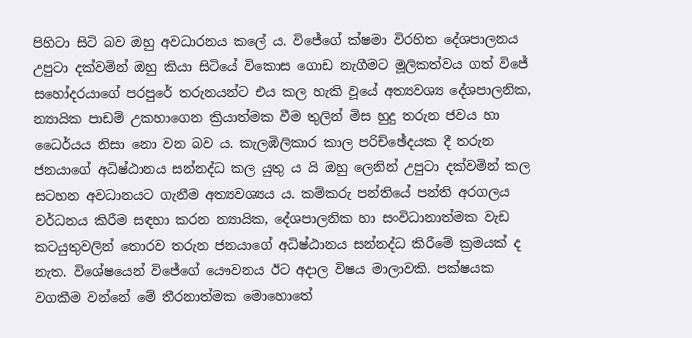පිහිටා සිටි බව ඔහු අවධාරනය කලේ ය. විජේගේ ක්ෂමා විරහිත දේශපාලනය උපුටා දක්වමින් ඔහු කියා සිටියේ විකොස ගොඩ නැගීමට මූලිකත්වය ගත් විජේ සහෝදරයාගේ පරපුරේ තරුනයන්ට එය කල හැකි වූයේ අත්‍යවශ්‍ය දේශපාලනික, න්‍යායික පාඩම් උකහාගෙන ක්‍රියාත්මක වීම තුලින් මිස හුදු තරුන ජවය හා ධෛර්යය නිසා නො වන බව ය. කැලඹිලිකාර කාල පරිච්ඡේදයක දී තරුන ජනයාගේ අධිෂ්ඨානය සන්නද්ධ කල යුතු ය යි ඔහු ලෙනින් උපුටා දක්වමින් කල සටහන අවධානයට ගැනීම අත්‍යවශ්‍යය ය. කම්කරු පන්තියේ පන්ති අරගලය වර්ධනය කිරීම සඳහා කරන න්‍යායික, දේශපාලනික හා සංවිධානාත්මක වැඩ කටයුතුවලින් තොරව තරුන ජනයාගේ අධිෂ්ඨානය සන්නද්ධ කිරීමේ ක්‍රමයක් ද නැත. විශේෂයෙන් විජේගේ යෞවනය ඊට අදාල විෂය මාලාවකි. පක්ෂයක වගකීම වන්නේ මේ තීරනාත්මක මොහොතේ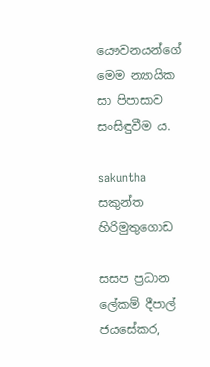යෞවනයන්ගේ මෙම න්‍යායික සා පිපාසාව සංසිඳුවීම ය.

sakuntha
සකුන්ත හිරිමුතුගොඩ

සසප ප්‍රධාන ලේකම් දීපාල් ජයසේකර,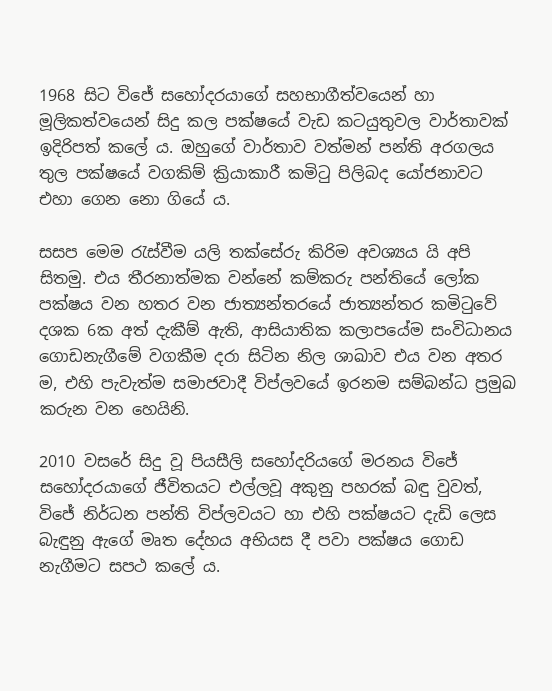1968 සිට විජේ සහෝදරයාගේ සහභාගීත්වයෙන් හා මූලිකත්වයෙන් සිදු කල පක්ෂයේ වැඩ කටයුතුවල වාර්තාවක් ඉදිරිපත් කලේ ය. ඔහුගේ වාර්තාව වත්මන් පන්ති අරගලය තුල පක්ෂයේ වගකිම් ක්‍රියාකාරී කමිටු පිලිබද යෝජනාවට එහා ගෙන නො ගියේ ය.

සසප මෙම රැස්වීම යලි තක්සේරු කිරිම අවශ්‍යය යි අපි සිතමු. එය තීරනාත්මක වන්නේ කම්කරු පන්තියේ ලෝක පක්ෂය වන හතර වන ජාත්‍යන්තරයේ ජාත්‍යන්තර කමිටුවේ දශක 6ක අත් දැකීම් ඇති, ආසියාතික කලාපයේම සංවිධානය ගොඩනැගීමේ වගකීම දරා සිටින නිල ශාඛාව එය වන අතර ම, එහි පැවැත්ම සමාජවාදී විප්ලවයේ ඉරනම සම්බන්ධ ප්‍රමුඛ කරුන වන හෙයිනි.

2010 වසරේ සිදු වූ පියසීලි සහෝදරියගේ මරනය විජේ සහෝදරයාගේ ජීවිතයට එල්ලවූ අකුනු පහරක් බඳු වුවත්, විජේ නිර්ධන පන්ති විප්ලවයට හා එහි පක්ෂයට දැඩි ලෙස බැඳුනු ඇගේ මෘත දේහය අභියස දී පවා පක්ෂය ගොඩ නැගීමට සපථ කලේ ය.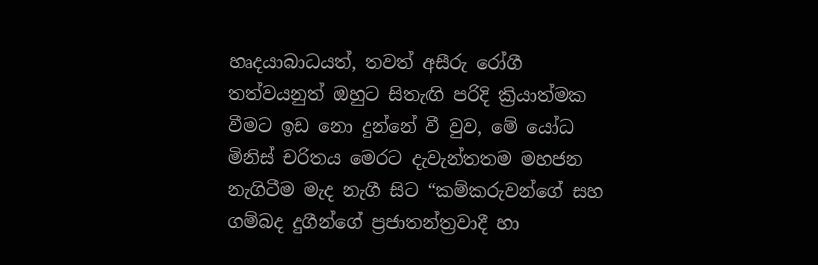හෘදයාබාධයත්, තවත් අසීරු රෝගී තත්වයනුත් ඔහුට සිතැඟි පරිදි ක්‍රියාත්මක වීමට ඉඩ නො දුන්නේ වී වුව, මේ යෝධ මිනිස් චරිතය මෙරට දැවැන්තතම මහජන නැගිටීම මැද නැගී සිට “කම්කරුවන්ගේ සහ ගම්බද දුගීන්ගේ ප්‍රජාතන්ත්‍රවාදී හා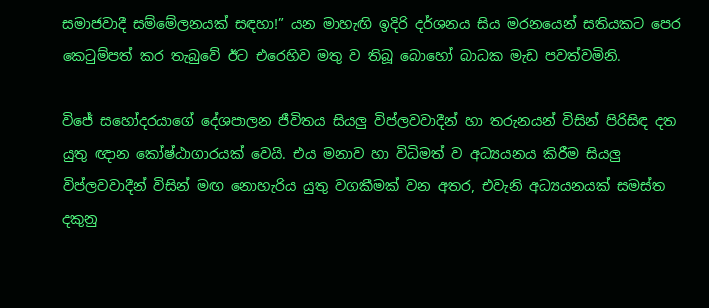සමාජවාදී සම්මේලනයක් සඳහා!” යන මාහැඟි ඉදිරි දර්ශනය සිය මරනයෙන් සතියකට පෙර කෙටුම්පත් කර තැබුවේ ඊට එරෙහිව මතු ව තිබූ බොහෝ බාධක මැඩ පවත්වමිනි.

විජේ සහෝදරයාගේ දේශපාලන ජීවිතය සියලු විප්ලවවාදීන් හා තරුනයන් විසින් පිරිසිඳ දත යුතු ඥාන කෝෂ්ඨාගාරයක් වෙයි. එය මනාව හා විධිමත් ව අධ්‍යයනය කිරීම සියලු විප්ලවවාදීන් විසින් මඟ නොහැරිය යුතු වගකීමක් වන අතර, එවැනි අධ්‍යයනයක් සමස්ත දකුනු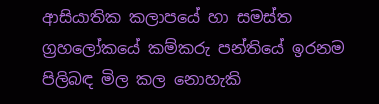ආසියාතික කලාපයේ හා සමස්ත ග්‍රහලෝකයේ කම්කරු පන්තියේ ඉරනම පිලිබඳ මිල කල නොහැකි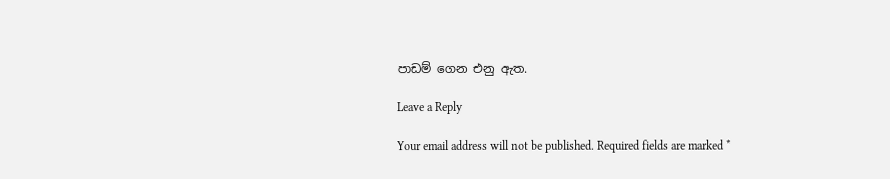පාඩම් ගෙන එනු ඇත.

Leave a Reply

Your email address will not be published. Required fields are marked *